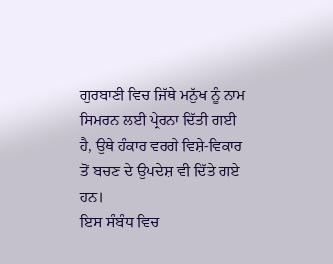ਗੁਰਬਾਣੀ ਵਿਚ ਜਿੱਥੇ ਮਨੁੱਖ ਨੂੰ ਨਾਮ ਸਿਮਰਨ ਲਈ ਪ੍ਰੇਰਨਾ ਦਿੱਤੀ ਗਈ ਹੈ, ਉਥੇ ਹੰਕਾਰ ਵਰਗੇ ਵਿਸ਼ੇ-ਵਿਕਾਰ ਤੋਂ ਬਚਣ ਦੇ ਉਪਦੇਸ਼ ਵੀ ਦਿੱਤੇ ਗਏ ਹਨ।
ਇਸ ਸੰਬੰਧ ਵਿਚ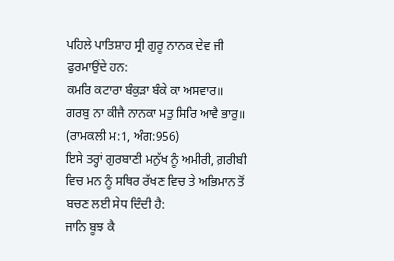ਪਹਿਲੇ ਪਾਤਿਸ਼ਾਹ ਸ੍ਰੀ ਗੁਰੂ ਨਾਨਕ ਦੇਵ ਜੀ ਫੁਰਮਾਉਂਦੇ ਹਨ:
ਕਮਰਿ ਕਟਾਰਾ ਬੰਕੁੜਾ ਬੰਕੇ ਕਾ ਅਸਵਾਰ॥
ਗਰਬੁ ਨਾ ਕੀਜੈ ਨਾਨਕਾ ਮਤੁ ਸਿਰਿ ਆਵੈ ਭਾਰੁ॥
(ਰਾਮਕਲੀ ਮ:1, ਅੰਗ:956)
ਇਸੇ ਤਰ੍ਹਾਂ ਗੁਰਬਾਣੀ ਮਨੁੱਖ ਨੂੰ ਅਮੀਰੀ, ਗ਼ਰੀਬੀ ਵਿਚ ਮਨ ਨੂੰ ਸਥਿਰ ਰੱਖਣ ਵਿਚ ਤੇ ਅਭਿਮਾਨ ਤੋਂ ਬਚਣ ਲਈ ਸੇਧ ਦਿੰਦੀ ਹੈ:
ਜਾਨਿ ਬੂਝ ਕੈ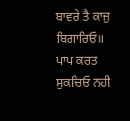ਬਾਵਰੇ ਤੈ ਕਾਜੁ ਬਿਗਾਰਿਓ॥
ਪਾਪ ਕਰਤ ਸੁਕਚਿਓ ਨਹੀ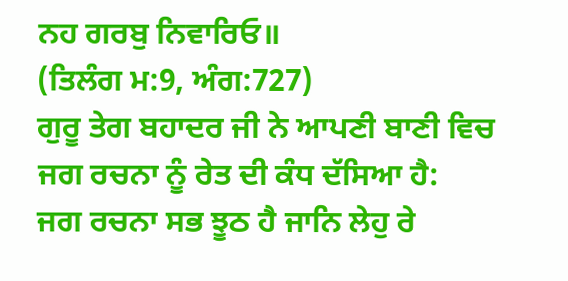ਨਹ ਗਰਬੁ ਨਿਵਾਰਿਓ॥
(ਤਿਲੰਗ ਮ:9, ਅੰਗ:727)
ਗੁਰੂ ਤੇਗ ਬਹਾਦਰ ਜੀ ਨੇ ਆਪਣੀ ਬਾਣੀ ਵਿਚ ਜਗ ਰਚਨਾ ਨੂੰ ਰੇਤ ਦੀ ਕੰਧ ਦੱਸਿਆ ਹੈ:
ਜਗ ਰਚਨਾ ਸਭ ਝੂਠ ਹੈ ਜਾਨਿ ਲੇਹੁ ਰੇ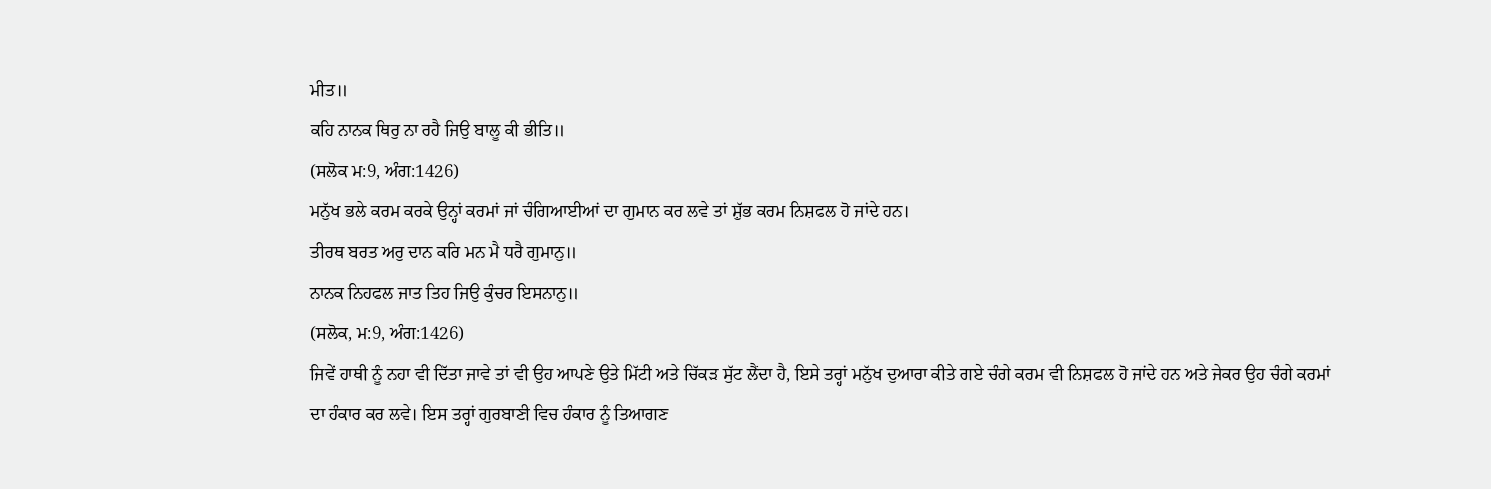ਮੀਤ॥
ਕਹਿ ਨਾਨਕ ਥਿਰੁ ਨਾ ਰਹੈ ਜਿਉ ਬਾਲੂ ਕੀ ਭੀਤਿ॥
(ਸਲੋਕ ਮ:9, ਅੰਗ:1426)
ਮਨੁੱਖ ਭਲੇ ਕਰਮ ਕਰਕੇ ਉਨ੍ਹਾਂ ਕਰਮਾਂ ਜਾਂ ਚੰਗਿਆਈਆਂ ਦਾ ਗੁਮਾਨ ਕਰ ਲਵੇ ਤਾਂ ਸ਼ੁੱਭ ਕਰਮ ਨਿਸ਼ਫਲ ਹੋ ਜਾਂਦੇ ਹਨ।
ਤੀਰਥ ਬਰਤ ਅਰੁ ਦਾਨ ਕਰਿ ਮਨ ਮੈ ਧਰੈ ਗੁਮਾਨੁ॥
ਨਾਨਕ ਨਿਹਫਲ ਜਾਤ ਤਿਹ ਜਿਉ ਕੁੰਚਰ ਇਸਨਾਨੁ॥
(ਸਲੋਕ, ਮ:9, ਅੰਗ:1426)
ਜਿਵੇਂ ਹਾਥੀ ਨੂੰ ਨਹਾ ਵੀ ਦਿੱਤਾ ਜਾਵੇ ਤਾਂ ਵੀ ਉਹ ਆਪਣੇ ਉਤੇ ਮਿੱਟੀ ਅਤੇ ਚਿੱਕੜ ਸੁੱਟ ਲੈਂਦਾ ਹੈ, ਇਸੇ ਤਰ੍ਹਾਂ ਮਨੁੱਖ ਦੁਆਰਾ ਕੀਤੇ ਗਏ ਚੰਗੇ ਕਰਮ ਵੀ ਨਿਸ਼ਫਲ ਹੋ ਜਾਂਦੇ ਹਨ ਅਤੇ ਜੇਕਰ ਉਹ ਚੰਗੇ ਕਰਮਾਂ ਦਾ ਹੰਕਾਰ ਕਰ ਲਵੇ। ਇਸ ਤਰ੍ਹਾਂ ਗੁਰਬਾਣੀ ਵਿਚ ਹੰਕਾਰ ਨੂੰ ਤਿਆਗਣ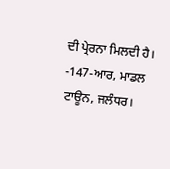ਦੀ ਪ੍ਰੇਰਨਾ ਮਿਲਦੀ ਹੈ।
-147-ਆਰ, ਮਾਡਲ ਟਾਊਨ, ਜਲੰਧਰ।